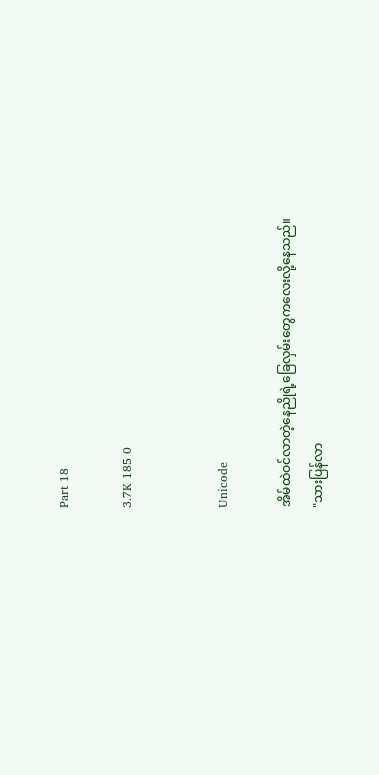Part 18

3.7K 185 0


Unicode

အိမ်ထဲဝင်လာတဲ့နေညိုရဲ့ခြေလှမ်းတွေကလေးလို့နေသည်။
"သားပြန်လာ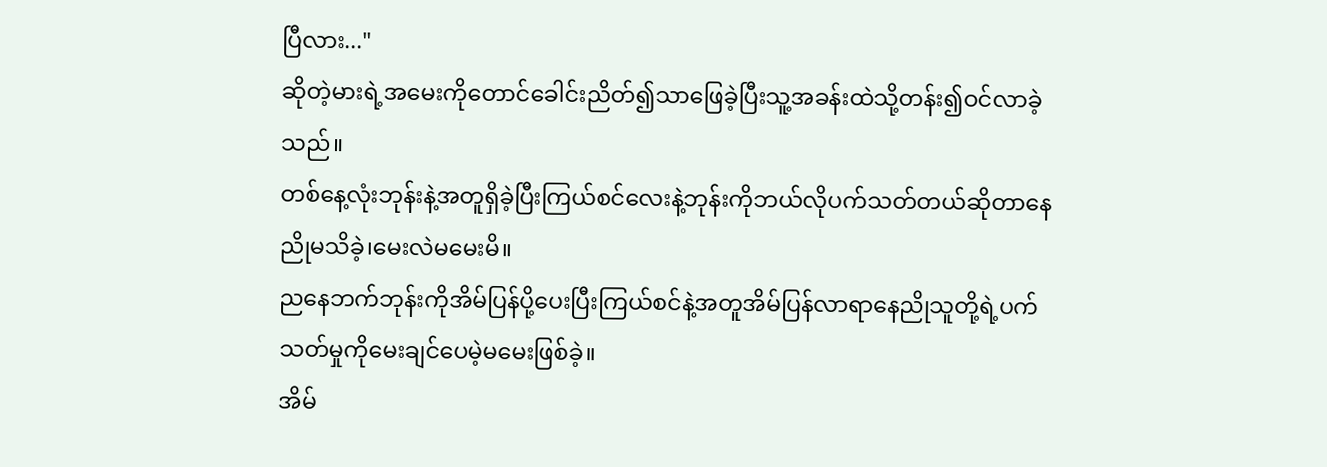ပြီလား..."
ဆိုတဲ့မားရဲ့အမေးကိုတောင်ခေါင်းညိတ်၍သာဖြေခဲ့ပြီးသူ့အခန်းထဲသို့တန်း၍ဝင်လာခဲ့သည်။
တစ်နေ့လုံးဘုန်းနဲ့အတူရှိခဲ့ပြီးကြယ်စင်လေးနဲ့ဘုန်းကိုဘယ်လိုပက်သတ်တယ်ဆိုတာနေညိုမသိခဲ့၊မေးလဲမမေးမိ။
ညနေဘက်ဘုန်းကိုအိမ်ပြန်ပို့ပေးပြီးကြယ်စင်နဲ့အတူအိမ်ပြန်လာရာနေညိုသူတို့ရဲ့ပက်သတ်မှုကိုမေးချင်ပေမဲ့မမေးဖြစ်ခဲ့။
အိမ်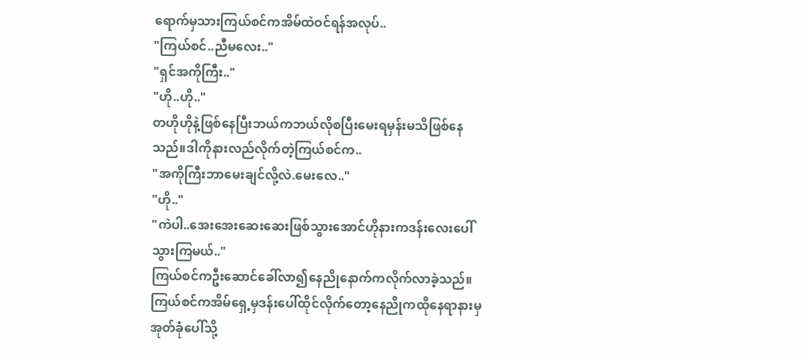ရောက်မှသားကြယ်စင်ကအိမ်ထဲဝင်ရန်အလုပ်..
"ကြယ်စင်..ညီမလေး.."
"ရှင်အကိုကြီး.."
"ဟို..ဟို.."
တဟိုဟိုနဲ့ဖြစ်နေပြီးဘယ်ကဘယ်လိုစပြီးမေးရမှန်းမသိဖြစ်နေသည်။ဒါကိုနားလည်လိုက်တဲ့ကြယ်စင်က..
"အကိုကြီးဘာမေးချင်လို့လဲ.မေးလေ.."
"ဟို.."
"ကဲပါ..အေးအေးဆေးဆေးဖြစ်သွားအောင်ဟိုနားကဒန်းလေးပေါ်သွားကြမယ်.."
ကြယ်စင်ကဦးဆောင်ခေါ်လာ၍နေညိုနောက်ကလိုက်လာခဲ့သည်။ကြယ်စင်ကအိမ်ရှေ့မှဒန်းပေါ်ထိုင်လိုက်တော့နေညိုကထိုနေရာနားမှအုတ်ခုံပေါ်သို့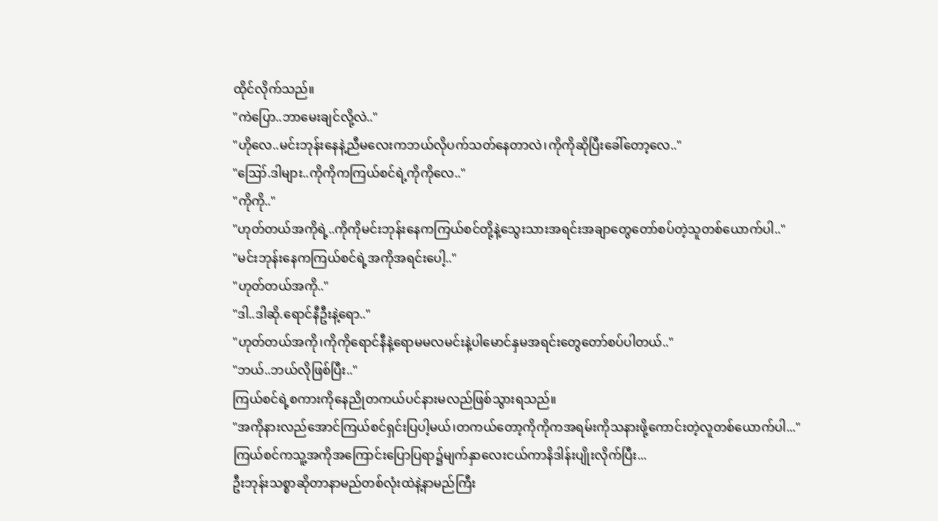ထိုင်လိုက်သည်။
"ကဲပြော..ဘာမေးချင်လို့လဲ.."
"ဟိုလေ..မင်းဘုန်းနေနဲ့ညီမလေးကဘယ်လိုပက်သတ်နေတာလဲ၊ကိုကိုဆိုပြီးခေါ်တော့လေ.."
"ဪ.ဒါများ..ကိုကိုကကြယ်စင်ရဲ့ကိုကိုလေ.."
"ကိုကို.."
"ဟုတ်တယ်အကိုရဲ့..ကိုကိုမင်းဘုန်းနေကကြယ်စင်တို့နဲ့သွေးသားအရင်းအချာတွေတော်စပ်တဲ့သူတစ်ယောက်ပါ.."
"မင်းဘုန်းနေကကြယ်စင်ရဲ့အကိုအရင်းပေါ့.."
"ဟုတ်တယ်အကို.."
"ဒါ..ဒါဆို.ရောင်နီဦးနဲ့ရော.."
"ဟုတ်တယ်အကို၊ကိုကိုရောင်နီနဲ့ရောမမလမင်းနဲ့ပါမောင်နှမအရင်းတွေတော်စပ်ပါတယ်.."
"ဘယ်..ဘယ်လိုဖြစ်ပြီး.."
ကြယ်စင်ရဲ့စကားကိုနေညိုတကယ်ပင်နားမလည်ဖြစ်သွားရသည်။
"အကိုနားလည်အောင်ကြယ်စင်ရှင်းပြပါ့မယ်၊တကယ်တော့ကိုကိုကအရမ်းကိုသနားဖို့ကောင်းတဲ့လူတစ်ယောက်ပါ..."
ကြယ်စင်ကသူ့အကိုအကြောင်းပြောပြရာ၌မျက်နှာလေးငယ်ကာနိဒါန်းပျိုးလိုက်ပြီး...
ဦးဘုန်းသစ္စာဆိုတာနာမည်တစ်လုံးထဲနဲ့နာမည်ကြီး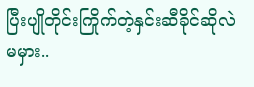ပြီးပျိုတိုင်းကြိုက်တဲ့နှင်းဆီခိုင်ဆိုလဲမမှား..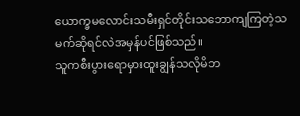ယောက္ခမလောင်းသမီးရှင်တိုင်းသဘောကျကြတဲ့သမက်ဆိုရင်လဲအမှန်ပင်ဖြစ်သည်။
သူကစီးပွားရောမှားထူးချွန်သလိုမိဘ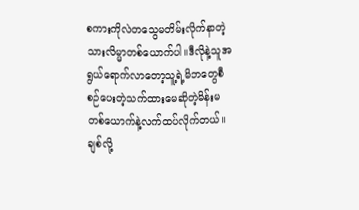စကားကိုလဲတသွေမတိမ်းလိုက်နာတဲ့သားလိမ္မာတစ်ယောက်ပါ။ဒီလိုနဲ့သူအရွယ်ရောက်လာတော့သူ့ရဲ့မိဘတွေစီစဉ်ပေးတဲ့သက်ထားမေဆိုတဲ့မိန်းမတစ်ယောက်နဲ့လက်ထပ်လိုက်တယ်။
ချစ်လို့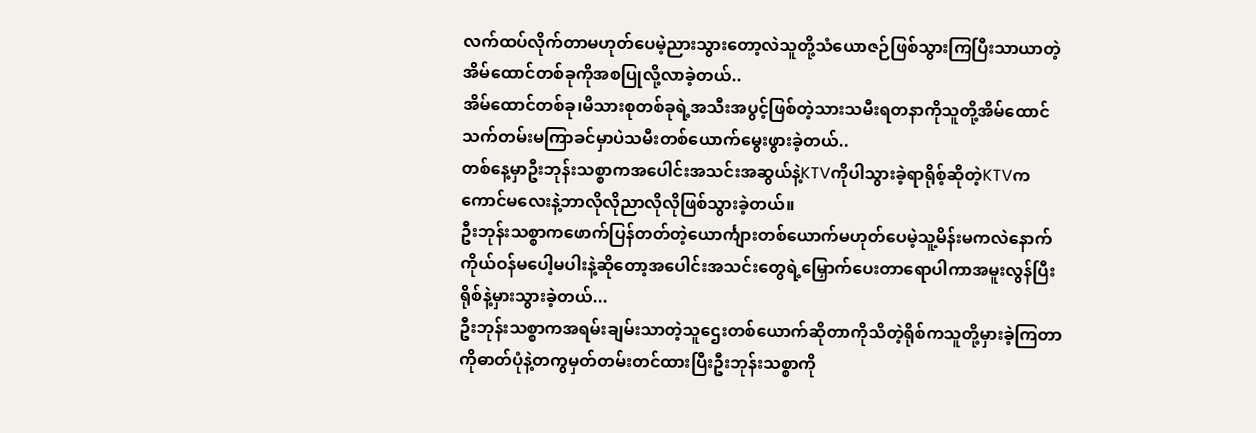လက်ထပ်လိုက်တာမဟုတ်ပေမဲ့ညားသွားတော့လဲသူတို့သံယောဇဉ်ဖြစ်သွားကြပြီးသာယာတဲ့အိမ်ထောင်တစ်ခုကိုအစပြုလို့လာခဲ့တယ်..
အိမ်ထောင်တစ်ခု၊မိသားစုတစ်ခုရဲ့အသီးအပွင့်ဖြစ်တဲ့သားသမီးရတနာကိုသူတို့အိမ်ထောင်သက်တမ်းမကြာခင်မှာပဲသမီးတစ်ယောက်မွေးဖွားခဲ့တယ်..
တစ်နေ့မှာဦးဘုန်းသစ္စာကအပေါင်းအသင်းအဆွယ်နဲ့KTVကိုပါသွားခဲ့ရာရိုစ့်ဆိုတဲ့KTVကကောင်မလေးနဲ့ဘာလိုလိုညာလိုလိုဖြစ်သွားခဲ့တယ်။
ဦးဘုန်းသစ္စာကဖောက်ပြန်တတ်တဲ့ယောင်္ကျားတစ်ယောက်မဟုတ်ပေမဲ့သူ့မိန်းမကလဲနောက်ကိုယ်ဝန်မပေါ့မပါးနဲ့ဆိုတော့အပေါင်းအသင်းတွေရဲ့မြှောက်ပေးတာရောပါကာအမူးလွန်ပြီးရိုစ်နဲ့မှားသွားခဲ့တယ်...
ဦးဘုန်းသစ္စာကအရမ်းချမ်းသာတဲ့သူဌေးတစ်ယောက်ဆိုတာကိုသိတဲ့ရိုစ်ကသူတို့မှားခဲ့ကြတာကိုဓာတ်ပုံနဲ့တကွမှတ်တမ်းတင်ထားပြီးဦးဘုန်းသစ္စာကို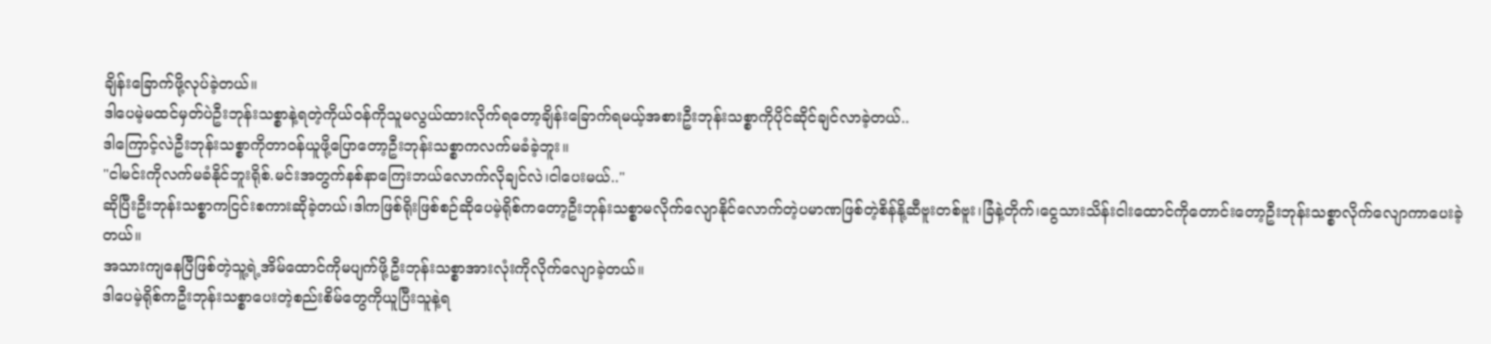ချိန်းခြောက်ဖို့လုပ်ခဲ့တယ်။
ဒါပေမဲ့မထင်မှတ်ပဲဦးဘုန်းသစ္စာနဲ့ရတဲ့ကိုယ်ဝန်ကိုသူမလွယ်ထားလိုက်ရတော့ချိန်းခြောက်ရမယ့်အစားဦးဘုန်းသစ္စာကိုပိုင်ဆိုင်ချင်လာခဲ့တယ်..
ဒါကြောင့်လဲဦးဘုန်းသစ္စာကိုတာဝန်ယူဖို့ပြောတော့ဦးဘုန်းသစ္စာကလက်မခံခဲ့ဘူး။
"ငါမင်းကိုလက်မခံနိုင်ဘူးရိုစ်.မင်းအတွက်နစ်နာကြေးဘယ်လောက်လိုချင်လဲ၊ငါပေးမယ်.."
ဆိုပြီးဦးဘုန်းသစ္စာကငြင်းစကားဆိုခဲ့တယ်၊ဒါကဖြစ်ရိုးဖြစ်စဉ်ဆိုပေမဲ့ရိုစ်ကတော့ဦးဘုန်းသစ္စာမလိုက်လျောနိုင်လောက်တဲ့ပမာဏဖြစ်တဲ့စိန်နို့ဆီဗူးတစ်ဗူး၊ခြံနဲ့တိုက်၊ငွေသားသိန်းငါးထောင်ကိုတောင်းတော့ဦးဘုန်းသစ္စာလိုက်လျောကာပေးခဲ့တယ်။
အသားကျနေပြီဖြစ်တဲ့သူ့ရဲ့အိမ်ထောင်ကိုမပျက်ဖို့ဦးဘုန်းသစ္စာအားလုံးကိုလိုက်လျောခဲ့တယ်။
ဒါပေမဲ့ရိုစ်ကဦးဘုန်းသစ္စာပေးတဲ့စည်းစိမ်တွေကိုယူပြီးသူနဲ့ရ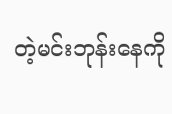တဲ့မင်းဘုန်းနေကို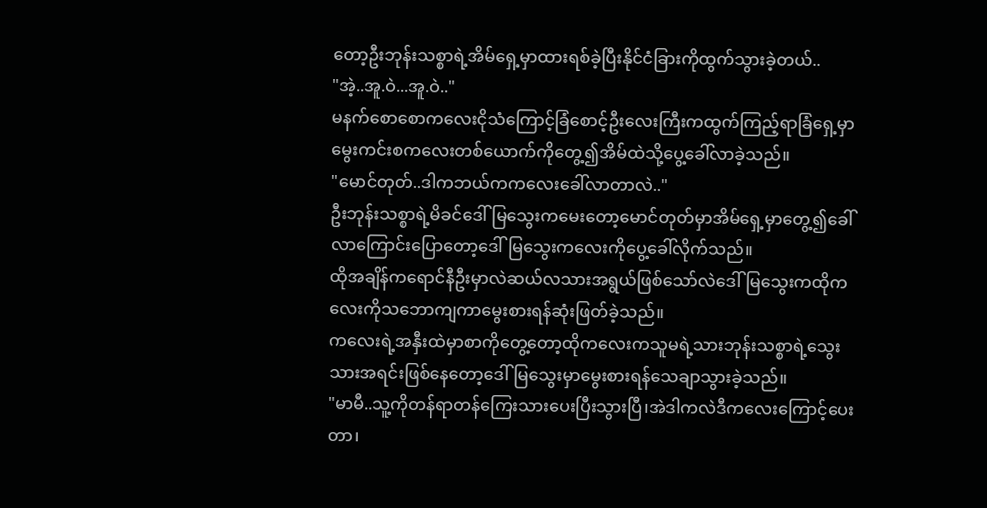တော့ဦးဘုန်းသစ္စာရဲ့အိမ်ရှေ့မှာထားရစ်ခဲ့ပြီးနိုင်ငံခြားကိုထွက်သွားခဲ့တယ်..
"အဲ့..အူ.ဝဲ...အူ.ဝဲ.."
မနက်စောစောကလေးငိုသံကြောင့်ခြံစောင့်ဦးလေးကြီးကထွက်ကြည့်ရာခြံရှေ့မှာမွေးကင်းစကလေးတစ်ယောက်ကိုတွေ့၍အိမ်ထဲသို့ပွေ့ခေါ်လာခဲ့သည်။
"မောင်တုတ်..ဒါကဘယ်ကကလေးခေါ်လာတာလဲ.."
ဦးဘုန်းသစ္စာရဲ့မိခင်ဒေါ်မြသွေးကမေးတော့မောင်တုတ်မှာအိမ်ရှေ့မှာတွေ့၍ခေါ်လာကြောင်းပြောတော့ဒေါ်မြသွေးကလေးကိုပွေ့ခေါ်လိုက်သည်။
ထိုအချိန်ကရောင်နီဦးမှာလဲဆယ်လသားအရွယ်ဖြစ်သော်လဲဒေါ်မြသွေးကထိုကလေးကိုသဘောကျကာမွေးစားရန်ဆုံးဖြတ်ခဲ့သည်။
ကလေးရဲ့အနှီးထဲမှာစာကိုတွေ့တော့ထိုကလေးကသူမရဲ့သားဘုန်းသစ္စာရဲ့သွေးသားအရင်းဖြစ်နေတော့ဒေါ်မြသွေးမှာမွေးစားရန်သေချာသွားခဲ့သည်။
"မာမီ..သူ့ကိုတန်ရာတန်ကြေးသားပေးပြီးသွားပြီ၊အဲဒါကလဲဒီကလေးကြောင့်ပေးတာ၊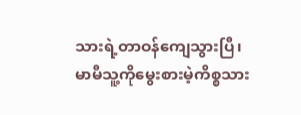သားရဲ့တာဝန်ကျေသွားပြီ၊မာမီသူ့ကိုမွေးစားမဲ့ကိစ္စသား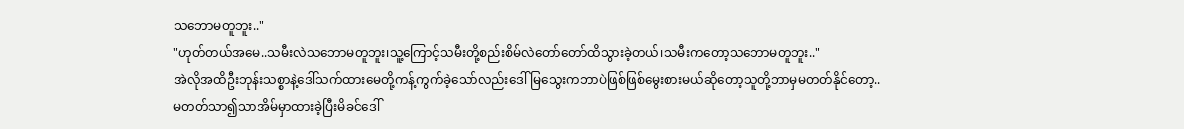သဘောမတူဘူး.."
"ဟုတ်တယ်အမေ..သမီးလဲသဘောမတူဘူး၊သူ့ကြောင့်သမီးတို့စည်းစိမ်လဲတော်တော်ထိသွားခဲ့တယ်၊သမီးကတော့သဘောမတူဘူး.."
အဲလိုအထိဦးဘုန်းသစ္စာနဲ့ဒေါ်သက်ထားမေတို့ကန့်ကွက်ခဲ့သော်လည်းဒေါ်မြသွေးကဘာပဲဖြစ်ဖြစ်မွေးစားမယ်ဆိုတော့သူတို့ဘာမှမတတ်နိုင်တော့..
မတတ်သာ၍သာအိမ်မှာထားခဲ့ပြီးမိခင်ဒေါ်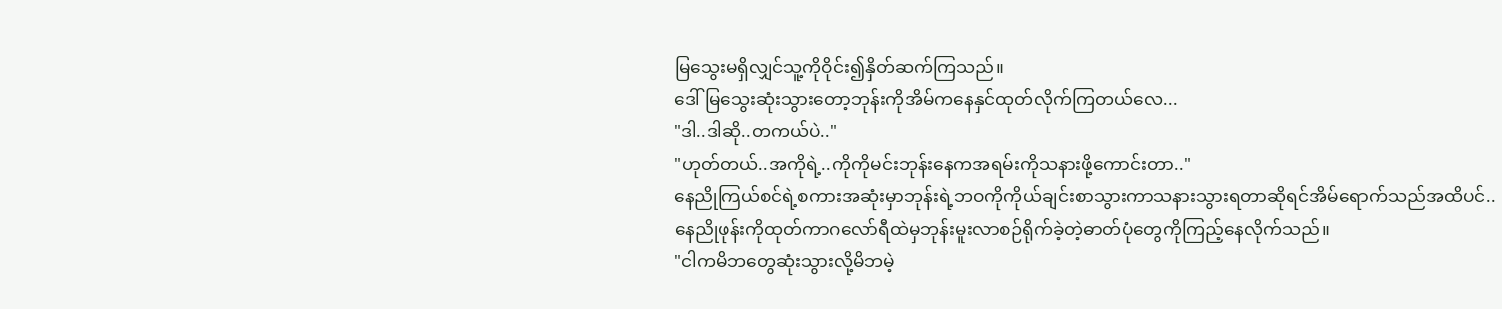မြသွေးမရှိလျှင်သူ့ကိုဝိုင်း၍နှိတ်ဆက်ကြသည်။
ဒေါ်မြသွေးဆုံးသွားတော့ဘုန်းကိုအိမ်ကနေနှင်ထုတ်လိုက်ကြတယ်လေ...
"ဒါ..ဒါဆို..တကယ်ပဲ.."
"ဟုတ်တယ်..အကိုရဲ့..ကိုကိုမင်းဘုန်းနေကအရမ်းကိုသနားဖို့ကောင်းတာ.."
နေညိုကြယ်စင်ရဲ့စကားအဆုံးမှာဘုန်းရဲ့ဘဝကိုကိုယ်ချင်းစာသွားကာသနားသွားရတာဆိုရင်အိမ်ရောက်သည်အထိပင်..
နေညိုဖုန်းကိုထုတ်ကာဂလော်ရီထဲမှဘုန်းမူးလာစဉ်ရိုက်ခဲ့တဲ့ဓာတ်ပုံတွေကိုကြည့်နေလိုက်သည်။
"ငါကမိဘတွေဆုံးသွားလို့မိဘမဲ့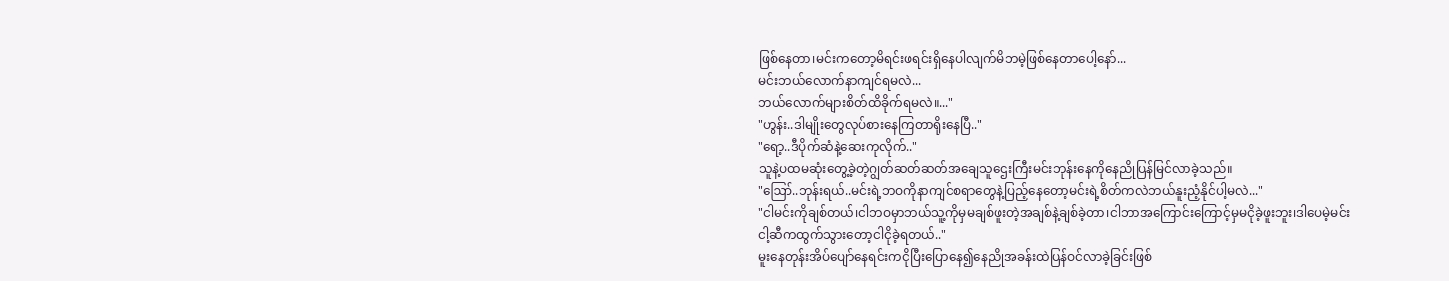ဖြစ်နေတာ၊မင်းကတော့မိရင်းဖရင်းရှိနေပါလျက်မိဘမဲ့ဖြစ်နေတာပေါ့နော်...
မင်းဘယ်လောက်နာကျင်ရမလဲ...
ဘယ်လောက်များစိတ်ထိခိုက်ရမလဲ။..."
"ဟွန်း..ဒါမျိုးတွေလုပ်စားနေကြတာရိုးနေပြီ.."
"ရော့..ဒီပိုက်ဆံနဲ့ဆေးကုလိုက်.."
သူနဲ့ပထမဆုံးတွေ့ခဲ့တဲ့ဂျွတ်ဆတ်ဆတ်အချေသူဌေးကြီးမင်းဘုန်းနေကိုနေညိုပြန်မြင်လာခဲ့သည်။
"ဪ..ဘုန်းရယ်..မင်းရဲ့ဘဝကိုနာကျင်စရာတွေနဲ့ပြည့်နေတော့မင်းရဲ့စိတ်ကလဲဘယ်နူးညံ့နိုင်ပါ့မလဲ..."
"ငါမင်းကိုချစ်တယ်၊ငါဘဝမှာဘယ်သူ့ကိုမှမချစ်ဖူးတဲ့အချစ်နဲ့ချစ်ခဲ့တာ၊ငါဘာအကြောင်းကြောင့်မှမငိုခဲ့ဖူးဘူး၊ဒါပေမဲ့မင်းငါ့ဆီကထွက်သွားတော့ငါငိုခဲ့ရတယ်.."
မူးနေတုန်းအိပ်ပျော်နေရင်းကငိုပြီးပြောနေ၍နေညိုအခန်းထဲပြန်ဝင်လာခဲ့ခြင်းဖြစ်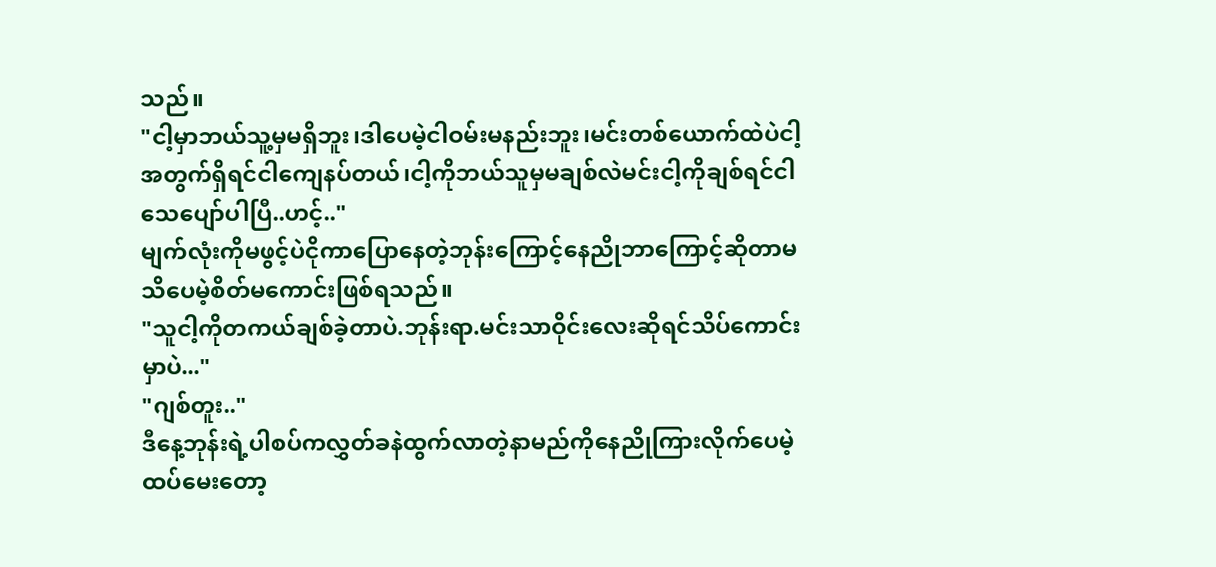သည်။
"ငါ့မှာဘယ်သူ့မှမရှိဘူး၊ဒါပေမဲ့ငါဝမ်းမနည်းဘူး၊မင်းတစ်ယောက်ထဲပဲငါ့အတွက်ရှိရင်ငါကျေနပ်တယ်၊ငါ့ကိုဘယ်သူမှမချစ်လဲမင်းငါ့ကိုချစ်ရင်ငါသေပျော်ပါပြီ..ဟင့်.."
မျက်လုံးကိုမဖွင့်ပဲငိုကာပြောနေတဲ့ဘုန်းကြောင့်နေညိုဘာကြောင့်ဆိုတာမသိပေမဲ့စိတ်မကောင်းဖြစ်ရသည်။
"သူငါ့ကိုတကယ်ချစ်ခဲ့တာပဲ.ဘုန်းရာ.မင်းသာဝိုင်းလေးဆိုရင်သိပ်ကောင်းမှာပဲ..."
"ဂျစ်တူး.."
ဒီနေ့ဘုန်းရဲ့ပါစပ်ကလွှတ်ခနဲထွက်လာတဲ့နာမည်ကိုနေညိုကြားလိုက်ပေမဲ့ထပ်မေးတော့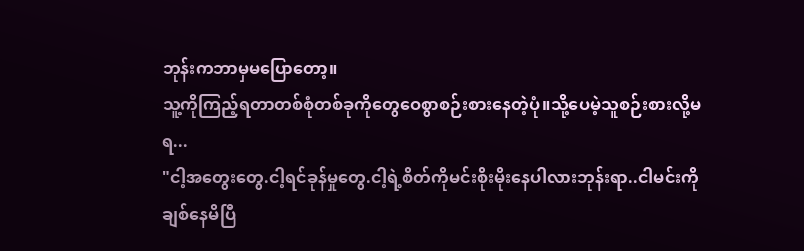ဘုန်းကဘာမှမပြောတော့။
သူ့ကိုကြည့်ရတာတစ်စုံတစ်ခုကိုတွေဝေစွာစဉ်းစားနေတဲ့ပုံ။သို့ပေမဲ့သူစဉ်းစားလို့မရ...
"ငါ့အတွေးတွေ.ငါ့ရင်ခုန်မှုတွေ.ငါ့ရဲ့စိတ်ကိုမင်းစိုးမိုးနေပါလားဘုန်းရာ..ငါမင်းကိုချစ်နေမိပြီ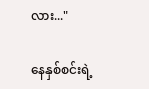လား..."

နေနှစ်စင်းရဲ့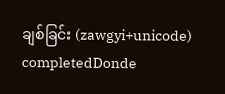ချစ်ခြင်း (zawgyi+unicode) completedDonde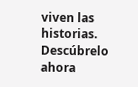viven las historias. Descúbrelo ahora